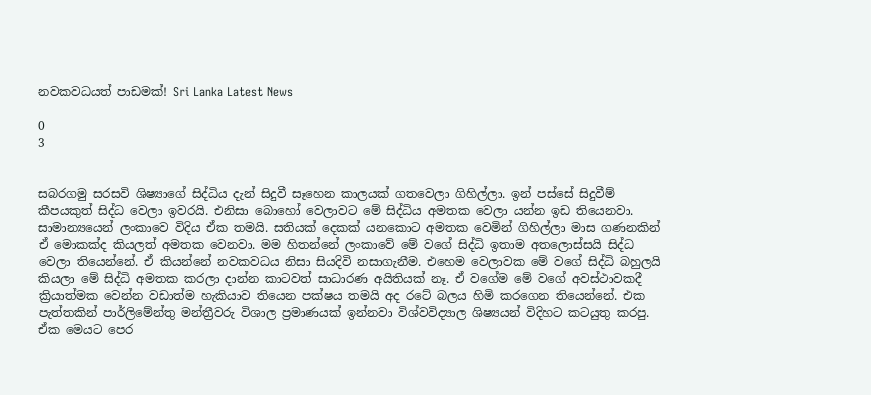නවකවධයත් පාඩමක්! Sri Lanka Latest News

0
3


සබරගමු සරසවි ශිෂ්‍යාගේ සිද්ධිය දැන් සිදුවී සෑහෙන කාලයක් ගතවෙලා ගිහිල්ලා. ඉන් පස්සේ සිදුවීම් කීපයකුත් සිද්ධ වෙලා ඉවරයි. එනිසා බොහෝ වෙලාවට මේ සිද්ධිය අමතක වෙලා යන්න ඉඩ තියෙනවා. සාමාන්‍යයෙන් ලංකාවෙ විදිය ඒක තමයි. සතියක් දෙකක් යනකොට අමතක වෙමින් ගිහිල්ලා මාස ගණනකින් ඒ මොකක්ද කියලත් අමතක වෙනවා. මම හිතන්නේ ලංකාවේ මේ වගේ සිද්ධි ඉතාම අතලොස්සයි සිද්ධ වෙලා තියෙන්නේ. ඒ කියන්නේ නවකවධය නිසා සියදිවි නසාගැනීම. එහෙම වෙලාවක මේ වගේ සිද්ධි බහුලයි කියලා මේ සිද්ධි අමතක කරලා දාන්න කාටවත් සාධාරණ අයිතියක් නෑ. ඒ වගේම මේ වගේ අවස්ථාවකදී ක්‍රියාත්මක වෙන්න වඩාත්ම හැකියාව තියෙන පක්ෂය තමයි අද රටේ බලය හිමි කරගෙන තියෙන්නේ. එක පැත්තකින් පාර්ලිමේන්තු මන්ත්‍රීවරු විශාල ප්‍රමාණයක් ඉන්නවා විශ්වවිද්‍යාල ශිෂ්‍යයන් විදිහට කටයුතු කරපු. ඒක මෙයට පෙර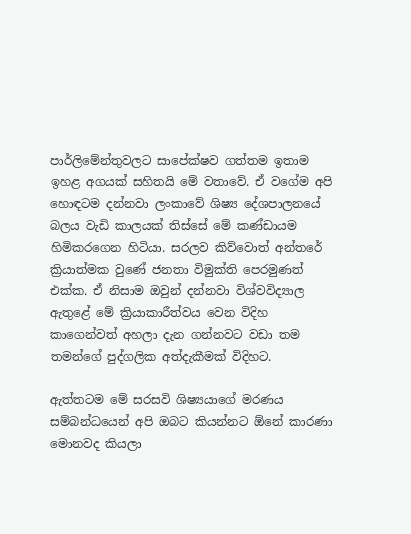පාර්ලිමේන්තුවලට සාපේක්ෂව ගත්තම ඉතාම ඉහළ අගයක් සහිතයි මේ වතාවේ. ඒ වගේම අපි හොඳටම දන්නවා ලංකාවේ ශිෂ්‍ය දේශපාලනයේ බලය වැඩි කාලයක් තිස්සේ මේ කණ්ඩායම හිමිකරගෙන හිටියා. සරලව කිව්වොත් අන්තරේ ක්‍රියාත්මක වුණේ ජනතා විමුක්ති පෙරමුණත් එක්ක. ඒ නිසාම ඔවුන් දන්නවා විශ්වවිද්‍යාල ඇතුළේ මේ ක්‍රියාකාරීත්වය වෙන විදිහ කාගෙන්වත් අහලා දැන ගන්නවට වඩා තම තමන්ගේ පුද්ගලික අත්දැකීමක් විදිහට.

ඇත්තටම මේ සරසවි ශිෂ්‍යයාගේ මරණය සම්බන්ධයෙන් අපි ඔබට කියන්නට ඕනේ කාරණා මොනවද කියලා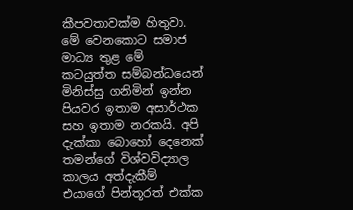කීපවතාවක්ම හිතුවා. මේ වෙනකොට සමාජ මාධ්‍ය තුළ මේ කටයුත්ත සම්බන්ධයෙන් මිනිස්සු ගනිමින් ඉන්න පියවර ඉතාම අසාර්ථක සහ ඉතාම නරකයි. අපි දැක්කා බොහෝ දෙනෙක් තමන්ගේ විශ්වවිද්‍යාල කාලය අත්දැකීම් එයාගේ පින්තූරත් එක්ක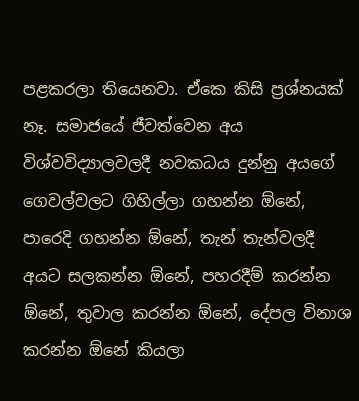පළකරලා තියෙනවා. ඒකෙ කිසි ප්‍රශ්නයක් නෑ. සමාජයේ ජීවත්වෙන අය විශ්වවිද්‍යාලවලදී නවකධය දුන්නු අයගේ ගෙවල්වලට ගිහිල්ලා ගහන්න ඕනේ, පාරෙදි ගහන්න ඕනේ, තැන් තැන්වලදී අයට සලකන්න ඕනේ, පහරදීම් කරන්න ඕනේ, තුවාල කරන්න ඕනේ, දේපල විනාශ කරන්න ඕනේ කියලා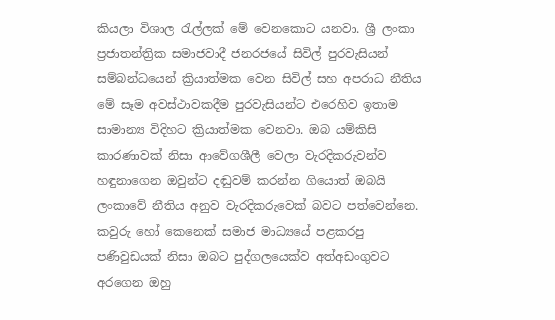කියලා විශාල රැල්ලක් මේ වෙනකොට යනවා. ශ්‍රී ලංකා ප්‍රජාතන්ත්‍රික සමාජවාදී ජනරජයේ සිවිල් පුරවැසියන් සම්බන්ධයෙන් ක්‍රියාත්මක වෙන සිවිල් සහ අපරාධ නීතිය මේ සෑම අවස්ථාවකදීම පුරවැසියන්ට එරෙහිව ඉතාම සාමාන්‍ය විදිහට ක්‍රියාත්මක වෙනවා. ඔබ යම්කිසි කාරණාවක් නිසා ආවේගශීලී වෙලා වැරදිකරුවන්ව හඳුනාගෙන ඔවුන්ට දඬුවම් කරන්න ගියොත් ඔබයි ලංකාවේ නීතිය අනුව වැරදිකරුවෙක් බවට පත්වෙන්නෙ. කවුරු හෝ කෙනෙක් සමාජ මාධ්‍යයේ පළකරපු පණිවුඩයක් නිසා ඔබට පුද්ගලයෙක්ව අත්අඩංගුවට අරගෙන ඔහු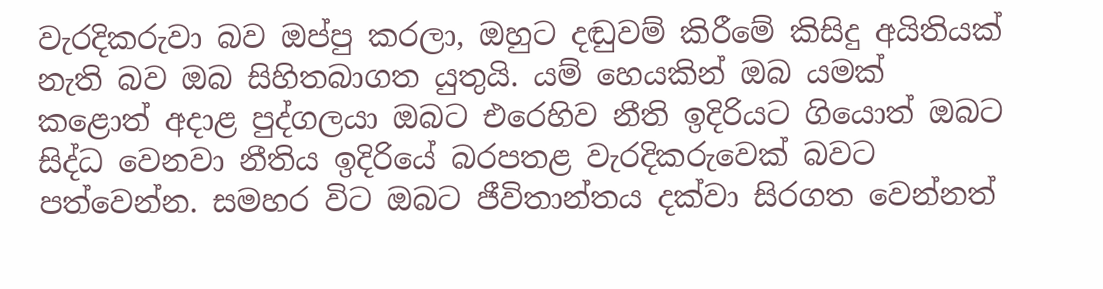වැරදිකරුවා බව ඔප්පු කරලා, ඔහුට දඬුවම් කිරීමේ කිසිදු අයිතියක් නැති බව ඔබ සිහිතබාගත යුතුයි. යම් හෙයකින් ඔබ යමක් කළොත් අදාළ පුද්ගලයා ඔබට එරෙහිව නීති ඉදිරියට ගියොත් ඔබට සිද්ධ වෙනවා නීතිය ඉදිරියේ බරපතළ වැරදිකරුවෙක් බවට පත්වෙන්න. සමහර විට ඔබට ජීවිතාන්තය දක්වා සිරගත වෙන්නත්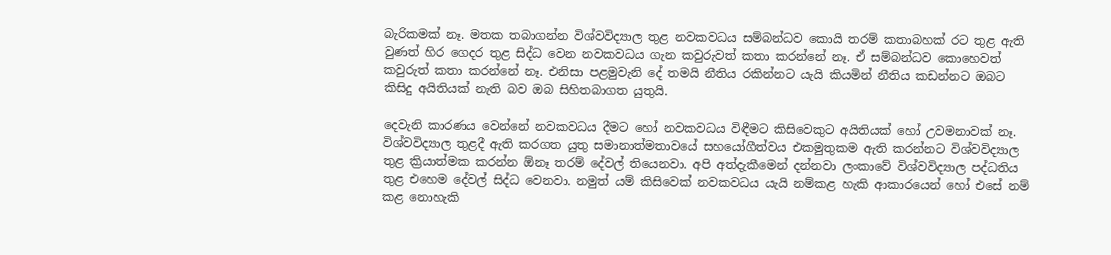බැරිකමක් නෑ. මතක තබාගන්න විශ්වවිද්‍යාල තුළ නවකවධය සම්බන්ධව කොයි තරම් කතාබහක් රට තුළ ඇති වුණත් හිර ගෙදර තුළ සිද්ධ වෙන නවකවධය ගැන කවුරුවත් කතා කරන්නේ නෑ. ඒ සම්බන්ධව කොහෙවත් කවුරුත් කතා කරන්නේ නෑ. එනිසා පළමුවැනි දේ තමයි නීතිය රකින්නට යැයි කියමින් නීතිය කඩන්නට ඔබට කිසිදු අයිතියක් නැති බව ඔබ සිහිතබාගත යුතුයි.

දෙවැනි කාරණය වෙන්නේ නවකවධය දීමට හෝ නවකවධය විඳීමට කිසිවෙකුට අයිතියක් හෝ උවමනාවක් නෑ. විශ්වවිද්‍යාල තුළදී ඇති කරගත යුතු සමානාත්මතාවයේ සහයෝගීත්වය එකමුතුකම ඇති කරන්නට විශ්වවිද්‍යාල තුළ ක්‍රියාත්මක කරන්න ඕනෑ තරම් දේවල් තියෙනවා. අපි අත්දැකීමෙන් දන්නවා ලංකාවේ විශ්වවිද්‍යාල පද්ධතිය තුළ එහෙම දේවල් සිද්ධ වෙනවා. නමුත් යම් කිසිවෙක් නවකවධය යැයි නම්කළ හැකි ආකාරයෙන් හෝ එසේ නම් කළ නොහැකි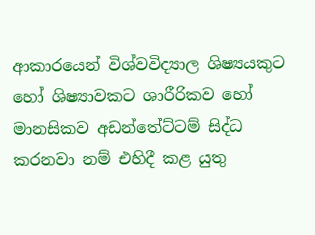ආකාරයෙන් විශ්වවිද්‍යාල ශිෂ්‍යයකුට හෝ ශිෂ්‍යාවකට ශාරීරිකව හෝ මානසිකව අඩන්තේට්ටම් සිද්ධ කරනවා නම් එහිදී කළ යුතු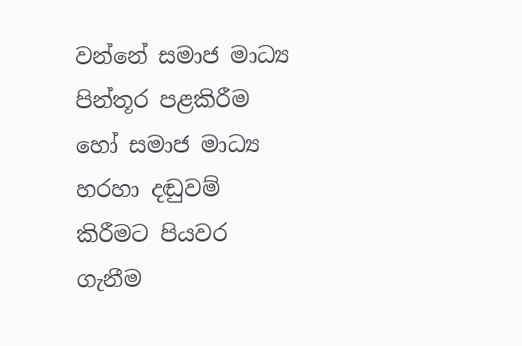වන්නේ සමාජ මාධ්‍ය පින්තූර පළකිරීම හෝ සමාජ මාධ්‍ය හරහා දඬුවම් කිරීමට පියවර ගැනීම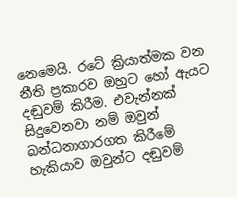නෙමෙයි. රටේ ක්‍රියාත්මක වන නීති ප්‍රකාරව ඔහුට හෝ ඇයට දඬුවම් කිරීම. එවැන්නක් සිදුවෙනවා නම් ඔවුන් බන්ධනාගාරගත කිරීමේ හැකියාව ඔවුන්ට දඬුවම්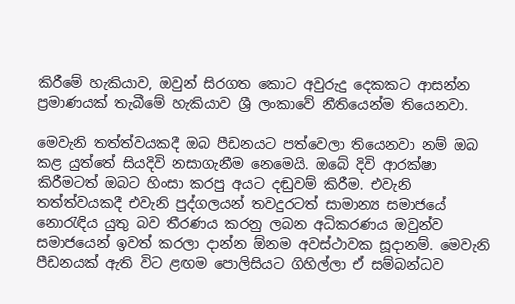කිරීමේ හැකියාව, ඔවුන් සිරගත කොට අවුරුදු දෙකකට ආසන්න ප්‍රමාණයක් තැබීමේ හැකියාව ශ්‍රී ලංකාවේ නීතියෙන්ම තියෙනවා.

මෙවැනි තත්ත්වයකදී ඔබ පීඩනයට පත්වෙලා තියෙනවා නම් ඔබ කළ යුත්තේ සියදිවි නසාගැනීම නෙමෙයි. ඔබේ දිවි ආරක්ෂා කිරීමටත් ඔබට හිංසා කරපු අයට දඬුවම් කිරීම. එවැනි තත්ත්වයකදී එවැනි පුද්ගලයන් තවදුරටත් සාමාන්‍ය සමාජයේ නොරැඳිය යුතු බව තීරණය කරනු ලබන අධිකරණය ඔවුන්ව සමාජයෙන් ඉවත් කරලා දාන්න ඕනම අවස්ථාවක සූදානම්. මෙවැනි පීඩනයක් ඇති විට ළඟම පොලිසියට ගිහිල්ලා ඒ සම්බන්ධව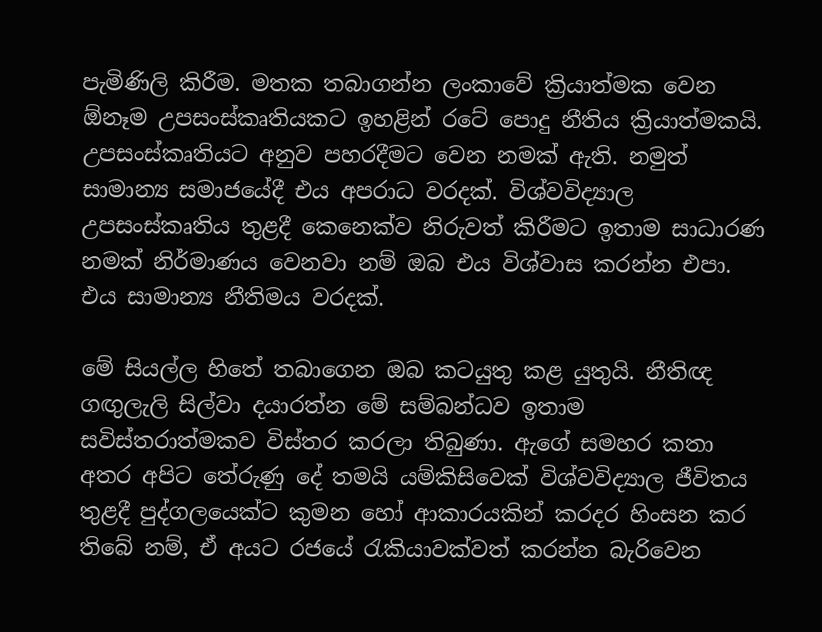පැමිණිලි කිරීම. මතක තබාගන්න ලංකාවේ ක්‍රියාත්මක වෙන ඕනෑම උපසංස්කෘතියකට ඉහළින් රටේ පොදු නීතිය ක්‍රියාත්මකයි. උපසංස්කෘතියට අනුව පහරදීමට වෙන නමක් ඇති. නමුත් සාමාන්‍ය සමාජයේදී එය අපරාධ වරදක්. විශ්වවිද්‍යාල උපසංස්කෘතිය තුළදී කෙනෙක්ව නිරුවත් කිරීමට ඉතාම සාධාරණ නමක් නිර්මාණය වෙනවා නම් ඔබ එය විශ්වාස කරන්න එපා. එය සාමාන්‍ය නීතිමය වරදක්.

මේ සියල්ල හිතේ තබාගෙන ඔබ කටයුතු කළ යුතුයි. නීතිඥ ගඟුලැලි සිල්වා දයාරත්න මේ සම්බන්ධව ඉතාම සවිස්තරාත්මකව විස්තර කරලා තිබුණා. ඇගේ සමහර කතා අතර අපිට තේරුණු දේ තමයි යම්කිසිවෙක් විශ්වවිද්‍යාල ජීවිතය තුළදී පුද්ගලයෙක්ට කුමන හෝ ආකාරයකින් කරදර හිංසන කර තිබේ නම්, ඒ අයට රජයේ රැකියාවක්වත් කරන්න බැරිවෙන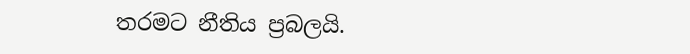තරමට නීතිය ප්‍රබලයි.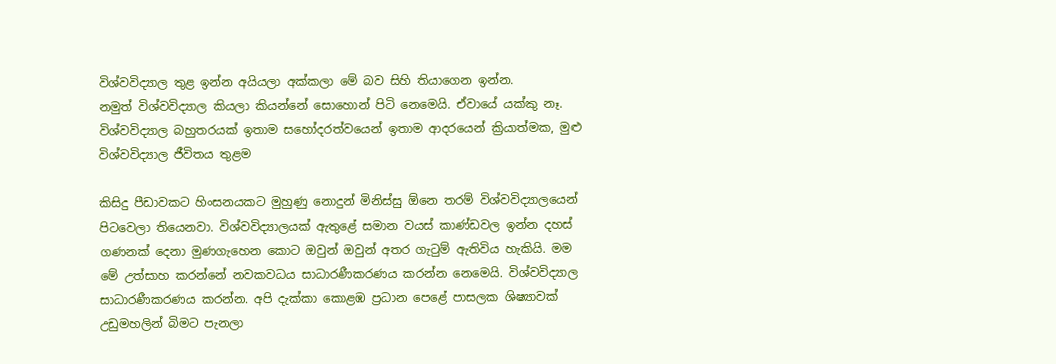විශ්වවිද්‍යාල තුළ ඉන්න අයියලා අක්කලා මේ බව සිහි තියාගෙන ඉන්න.
නමුත් විශ්වවිද්‍යාල කියලා කියන්නේ සොහොන් පිටි නෙමෙයි. ඒවායේ යක්කු නෑ. විශ්වවිද්‍යාල බහුතරයක් ඉතාම සහෝදරත්වයෙන් ඉතාම ආදරයෙන් ක්‍රියාත්මක, මුළු විශ්වවිද්‍යාල ජීවිතය තුළම

කිසිදු පීඩාවකට හිංසනයකට මුහුණු නොදුන් මිනිස්සු ඕනෙ තරම් විශ්වවිද්‍යාලයෙන් පිටවෙලා තියෙනවා. විශ්වවිද්‍යාලයක් ඇතුළේ සමාන වයස්‌ කාණ්ඩවල ඉන්න දහස් ගණනක් දෙනා මුණගැහෙන කොට ඔවුන් ඔවුන් අතර ගැටුම් ඇතිවිය හැකියි. මම මේ උත්සාහ කරන්නේ නවකවධය සාධාරණීකරණය කරන්න නෙමෙයි. විශ්වවිද්‍යාල සාධාරණීකරණය කරන්න. අපි දැක්කා කොළඹ ප්‍රධාන පෙළේ පාසලක ශිෂ්‍යාවක් උඩුමහලින් බිමට පැනලා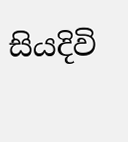සියදිවි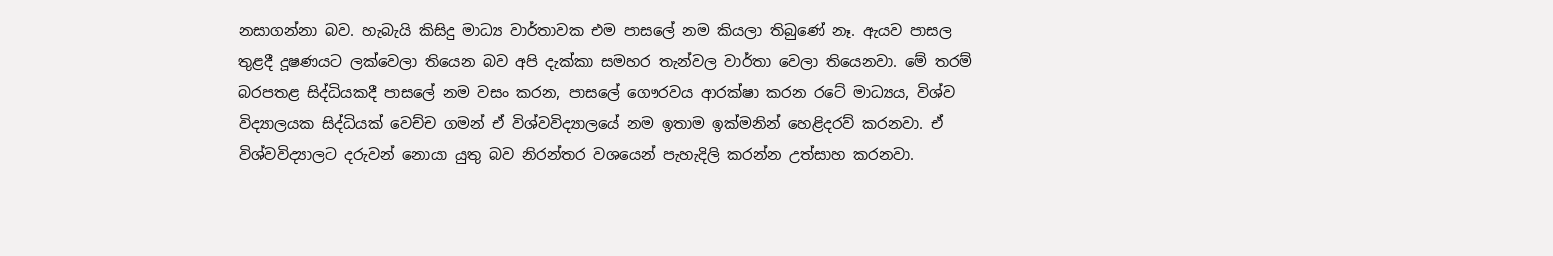නසාගන්නා බව. හැබැයි කිසිදු මාධ්‍ය වාර්තාවක එම පාසලේ නම කියලා තිබුණේ නෑ. ඇයව පාසල තුළදී දූෂණයට ලක්වෙලා තියෙන බව අපි දැක්කා සමහර තැන්වල වාර්තා වෙලා තියෙනවා. මේ තරම් බරපතළ සිද්ධියකදී පාසලේ නම වසං කරන, පාසලේ ගෞරවය ආරක්ෂා කරන රටේ මාධ්‍යය, විශ්ව විද්‍යාලයක සිද්ධියක් වෙච්ච ගමන් ඒ විශ්වවිද්‍යාලයේ නම ඉතාම ඉක්මනින් හෙළිදරව් කරනවා. ඒ විශ්වවිද්‍යාලට දරුවන් නොයා යුතු බව නිරන්තර වශයෙන් පැහැදිලි කරන්න උත්සාහ කරනවා.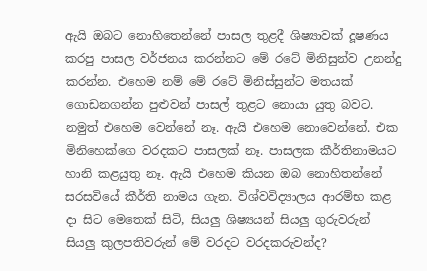ඇයි ඔබට නොහිතෙන්නේ පාසල තුළදී ශිෂ්‍යාවක් දූෂණය කරපු පාසල වර්ජනය කරන්නට මේ රටේ මිනිසුන්ව උනන්දු කරන්න. එහෙම නම් මේ රටේ මිනිස්සුන්ට මතයක් ගොඩනගන්න පුළුවන් පාසල් තුළට නොයා යුතු බවට. නමුත් එහෙම වෙන්නේ නෑ. ඇයි එහෙම නොවෙන්නේ. එක මිනිහෙක්ගෙ වරදකට පාසලක් නෑ. පාසලක කීර්තිනාමයට හානි කළයුතු නෑ. ඇයි එහෙම කියන ඔබ නොහිතන්නේ සරසවියේ කීර්ති නාමය ගැන. විශ්වවිද්‍යාලය ආරම්භ කළ දා සිට මෙතෙක් සිටි, සියලු ශිෂ්‍යයන් සියලු ගුරුවරුන් සියලු කුලපතිවරුන් මේ වරදට වරදකරුවන්ද?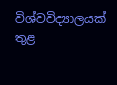විශ්වවිද්‍යාලයක් තුළ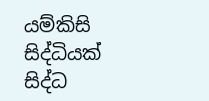යම්කිසි සිද්ධියක් සිද්ධ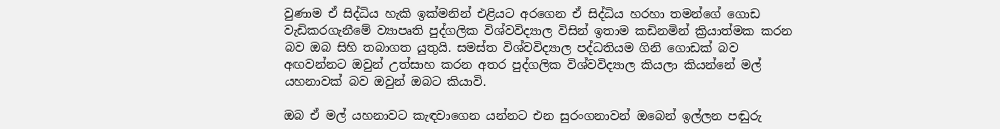වුණාම ඒ සිද්ධිය හැකි ඉක්මනින් එළියට අරගෙන ඒ සිද්ධිය හරහා තමන්ගේ ගොඩ වැඩිකරගැනීමේ ව්‍යාපෘති පුද්ගලික විශ්වවිද්‍යාල විසින් ඉතාම කඩිනමින් ක්‍රියාත්මක කරන බව ඔබ සිහි තබාගත යුතුයි. සමස්ත විශ්වවිද්‍යාල පද්ධතියම ගිනි ගොඩක් බව අඟවන්නට ඔවුන් උත්සාහ කරන අතර පුද්ගලික විශ්වවිද්‍යාල කියලා කියන්නේ මල් යහනාවක් බව ඔවුන් ඔබට කියාවි.

ඔබ ඒ මල් යහනාවට කැඳවාගෙන යන්නට එන සුරංගනාවන් ඔබෙන් ඉල්ලන පඬුරු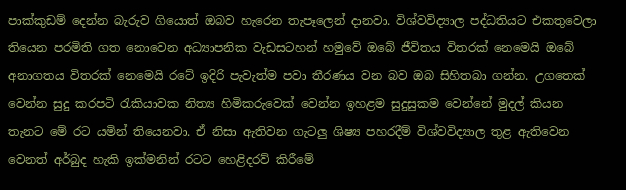පාක්කුඩම් දෙන්න බැරුව ගියොත් ඔබව හැරෙන තැපෑලෙන් දානවා. විශ්වවිද්‍යාල පද්ධතියට එකතුවෙලා තියෙන පරමිති ගත නොවෙන අධ්‍යාපනික වැඩසටහන් හමුවේ ඔබේ ජීවිතය විතරක් නෙමෙයි ඔබේ අනාගතය විතරක් නෙමෙයි රටේ ඉදිරි පැවැත්ම පවා තීරණය වන බව ඔබ සිහිතබා ගන්න. උගතෙක් වෙන්න සුදු කරපටි රැකියාවක නිත්‍ය හිමිකරුවෙක් වෙන්න ඉහළම සුදුසුකම වෙන්නේ මුදල් කියන තැනට මේ රට යමින් තියෙනවා. ඒ නිසා ඇතිවන ගැටලු ශිෂ්‍ය පහරදීම් විශ්වවිද්‍යාල තුළ ඇතිවෙන වෙනත් අර්බුද හැකි ඉක්මනින් රටට හෙළිදරව් කිරීමේ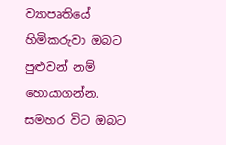ව්‍යාපෘතියේ හිමිකරුවා ඔබට පුළුවන් නම් හොයාගන්න. සමහර විට ඔබට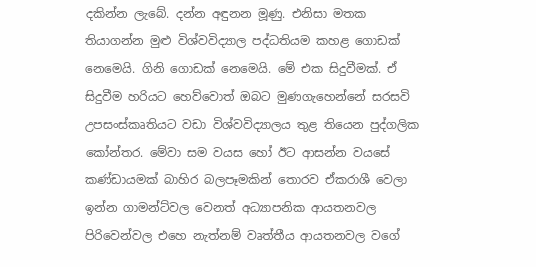දකින්න ලැබේ. දන්න අඳුනන මූණු. එනිසා මතක තියාගන්න මුළු විශ්වවිද්‍යාල පද්ධතියම කහළ ගොඩක් නෙමෙයි. ගිනි ගොඩක් නෙමෙයි. මේ එක සිදුවීමක්. ඒ සිදුවීම හරියට හෙව්වොත් ඔබට මුණගැහෙන්නේ සරසවි උපසංස්කෘතියට වඩා විශ්වවිද්‍යාලය තුළ තියෙන පුද්ගලික කෝන්තර. මේවා සම වයස හෝ ඊට ආසන්න වයසේ කණ්ඩායමක් බාහිර බලපෑමකින් තොරව ඒකරාශී වෙලා ඉන්න ගාමන්ට්වල වෙනත් අධ්‍යාපනික ආයතනවල පිරිවෙන්වල එහෙ නැත්නම් වෘත්තීය ආයතනවල වගේ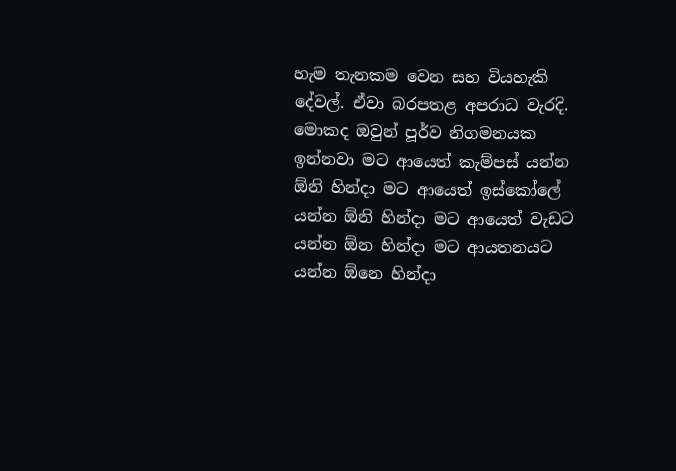හැම තැනකම වෙන සහ වියහැකි දේවල්. ඒවා බරපතළ අපරාධ වැරදි. මොකද ඔවුන් පූර්ව නිගමනයක ඉන්නවා මට ආයෙත් කැම්පස් යන්න ඕනි හින්දා මට ආයෙත් ඉස්කෝලේ යන්න ඕනි හින්දා මට ආයෙත් වැඩට යන්න ඕන හින්දා මට ආයතනයට යන්න ඕනෙ හින්දා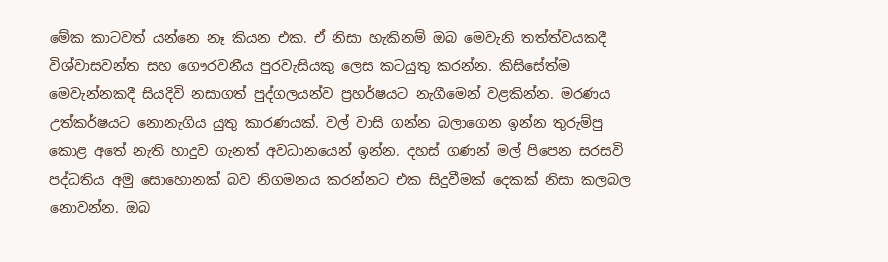මේක කාටවත් යන්නෙ නෑ කියන එක. ඒ නිසා හැකිනම් ඔබ මෙවැනි තත්ත්වයකදී විශ්වාසවන්ත සහ ගෞරවනීය පුරවැසියකු ලෙස කටයුතු කරන්න. කිසිසේත්ම මෙවැන්නකදී සියදිවි නසාගත් පුද්ගලයන්ව ප්‍රහර්ෂයට නැගීමෙන් වළකින්න. මරණය උත්කර්ෂයට නොනැගිය යුතු කාරණයක්. වල් වාසි ගන්න බලාගෙන ඉන්න තුරුම්පු කොළ අතේ නැති හාදුව ගැනත් අවධානයෙන් ඉන්න. දහස් ගණන් මල් පිපෙන සරසවි පද්ධතිය අමු සොහොනක් බව නිගමනය කරන්නට එක සිදුවීමක් දෙකක් නිසා කලබල නොවන්න. ඔබ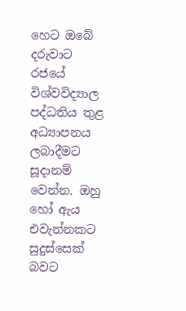හෙට ඔබේ දරුවාට රජයේ විශ්වවිද්‍යාල පද්ධතිය තුළ අධ්‍යාපනය ලබාදීමට සූදානම් වෙන්න. ඔහු හෝ ඇය එවැන්නකට සුදුස්සෙක් බවට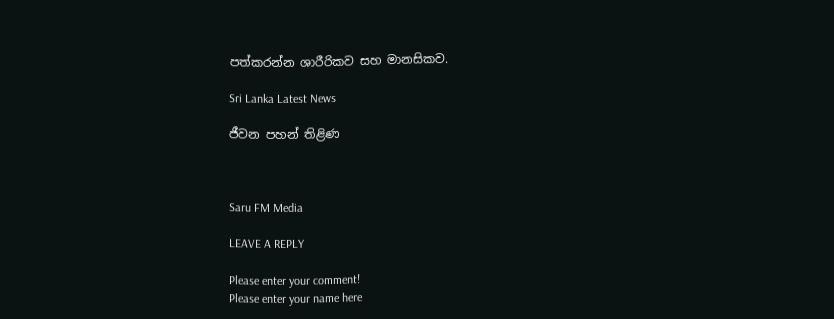පත්කරන්න ශාරීරිකව සහ මානසිකව.

Sri Lanka Latest News

ජීවන පහන් තිළිණ



Saru FM Media

LEAVE A REPLY

Please enter your comment!
Please enter your name here